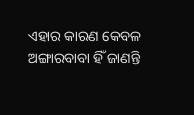ଏହାର କାରଣ କେବଳ ଅଙ୍ଗାରବାବା ହିଁ ଜାଣନ୍ତି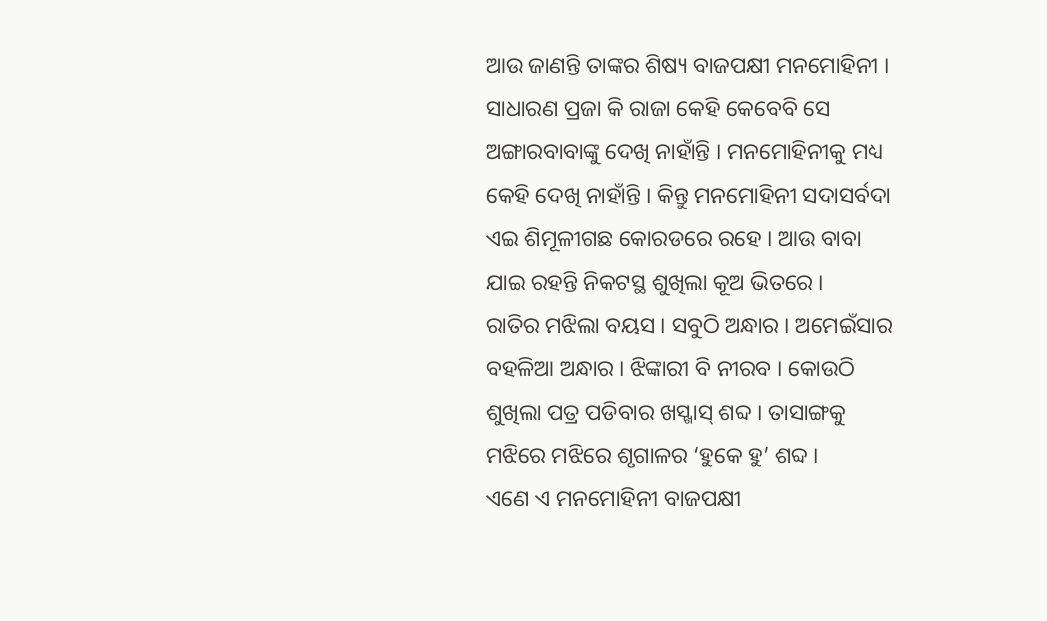ଆଉ ଜାଣନ୍ତି ତାଙ୍କର ଶିଷ୍ୟ ବାଜପକ୍ଷୀ ମନମୋହିନୀ ।
ସାଧାରଣ ପ୍ରଜା କି ରାଜା କେହି କେବେବି ସେ ଅଙ୍ଗାରବାବାଙ୍କୁ ଦେଖି ନାହାଁନ୍ତି । ମନମୋହିନୀକୁ ମଧ୍ୟ କେହି ଦେଖି ନାହାଁନ୍ତି । କିନ୍ତୁ ମନମୋହିନୀ ସଦାସର୍ବଦା ଏଇ ଶିମୂଳୀଗଛ କୋରଡରେ ରହେ । ଆଉ ବାବା ଯାଇ ରହନ୍ତି ନିକଟସ୍ଥ ଶୁଖିଲା କୂଅ ଭିତରେ ।
ରାତିର ମଝିଲା ବୟସ । ସବୁଠି ଅନ୍ଧାର । ଅମେଇଁସାର ବହଳିଆ ଅନ୍ଧାର । ଝିଙ୍କାରୀ ବି ନୀରବ । କୋଉଠି ଶୁଖିଲା ପତ୍ର ପଡିବାର ଖସ୍ଖାସ୍ ଶବ୍ଦ । ତାସାଙ୍ଗକୁ ମଝିରେ ମଝିରେ ଶୃଗାଳର ‘ହୁକେ ହୁ’ ଶବ୍ଦ ।
ଏଣେ ଏ ମନମୋହିନୀ ବାଜପକ୍ଷୀ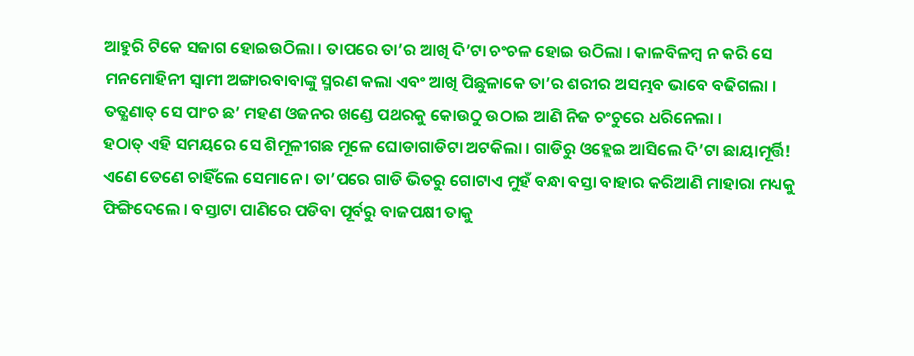ଆହୁରି ଟିକେ ସଜାଗ ହୋଇଉଠିଲା । ତାପରେ ତା’ର ଆଖି ଦି’ଟା ଚଂଚଳ ହୋଇ ଉଠିଲା । କାଳବିଳମ୍ବ ନ କରି ସେ ମନମୋହିନୀ ସ୍ୱାମୀ ଅଙ୍ଗାରବାବାଙ୍କୁ ସ୍ମରଣ କଲା ଏବଂ ଆଖି ପିଛୁଳାକେ ତା’ର ଶରୀର ଅସମ୍ଭବ ଭାବେ ବଢିଗଲା । ତତ୍କ୍ଷଣାତ୍ ସେ ପାଂଚ ଛ’ ମହଣ ଓଜନର ଖଣ୍ଡେ ପଥରକୁ କୋଉଠୁ ଉଠାଇ ଆଣି ନିଜ ଚଂଚୁରେ ଧରିନେଲା ।
ହଠାତ୍ ଏହି ସମୟରେ ସେ ଶିମୂଳୀଗଛ ମୂଳେ ଘୋଡାଗାଡିଟା ଅଟକିଲା । ଗାଡିରୁ ଓହ୍ଲେଇ ଆସିଲେ ଦି’ଟା ଛାୟାମୂର୍ତ୍ତି! ଏଣେ ତେଣେ ଚାହିଁଲେ ସେମାନେ । ତା’ପରେ ଗାଡି ଭିତରୁ ଗୋଟାଏ ମୁହଁ ବନ୍ଧା ବସ୍ତା ବାହାର କରିଆଣି ମାହାରା ମଧ୍ୟକୁ ଫିଙ୍ଗିଦେଲେ । ବସ୍ତାଟା ପାଣିରେ ପଡିବା ପୂର୍ବରୁ ବାଜପକ୍ଷୀ ତାକୁ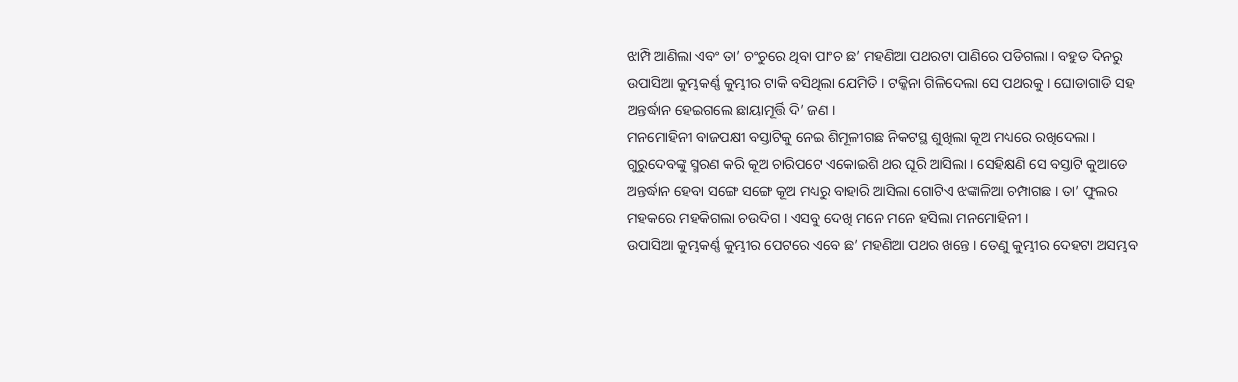ଝାମ୍ପି ଆଣିଲା ଏବଂ ତା’ ଚଂଚୁରେ ଥିବା ପାଂଚ ଛ’ ମହଣିଆ ପଥରଟା ପାଣିରେ ପଡିଗଲା । ବହୁତ ଦିନରୁ ଉପାସିଆ କୁମ୍ଭକର୍ଣ୍ଣ କୁମ୍ଭୀର ଟାକି ବସିଥିଲା ଯେମିତି । ଟକ୍କିନା ଗିଳିଦେଲା ସେ ପଥରକୁ । ଘୋଡାଗାଡି ସହ ଅନ୍ତର୍ଦ୍ଧାନ ହେଇଗଲେ ଛାୟାମୂର୍ତ୍ତି ଦି’ ଜଣ ।
ମନମୋହିନୀ ବାଜପକ୍ଷୀ ବସ୍ତାଟିକୁ ନେଇ ଶିମୂଳୀଗଛ ନିକଟସ୍ଥ ଶୁଖିଲା କୂଅ ମଧ୍ୟରେ ରଖିଦେଲା । ଗୁରୁଦେବଙ୍କୁ ସ୍ମରଣ କରି କୂଅ ଚାରିପଟେ ଏକୋଇଶି ଥର ଘୂରି ଆସିଲା । ସେହିକ୍ଷଣି ସେ ବସ୍ତାଟି କୁଆଡେ ଅନ୍ତର୍ଦ୍ଧାନ ହେବା ସଙ୍ଗେ ସଙ୍ଗେ କୂଅ ମଧ୍ୟରୁ ବାହାରି ଆସିଲା ଗୋଟିଏ ଝଙ୍କାଳିଆ ଚମ୍ପାଗଛ । ତା’ ଫୁଲର ମହକରେ ମହକିଗଲା ଚଉଦିଗ । ଏସବୁ ଦେଖି ମନେ ମନେ ହସିଲା ମନମୋହିନୀ ।
ଉପାସିଆ କୁମ୍ଭକର୍ଣ୍ଣ କୁମ୍ଭୀର ପେଟରେ ଏବେ ଛ’ ମହଣିଆ ପଥର ଖନ୍ତେ । ତେଣୁ କୁମ୍ଭୀର ଦେହଟା ଅସମ୍ଭବ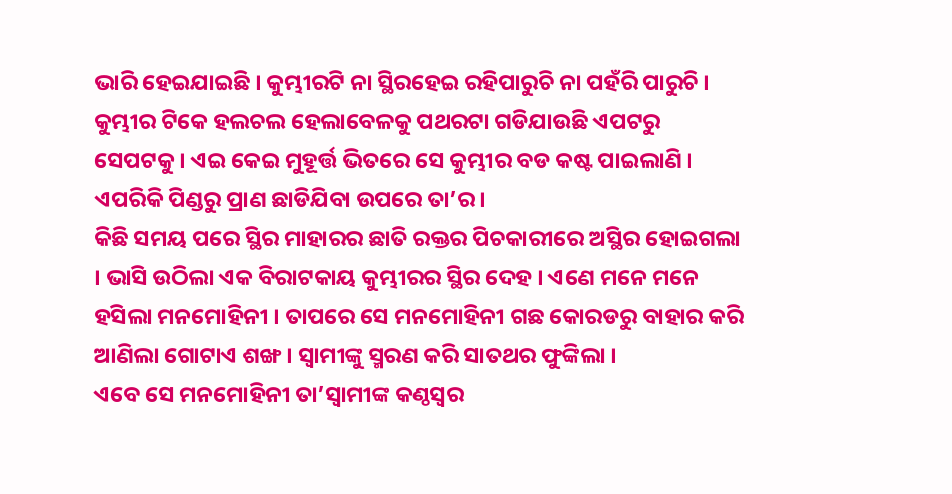ଭାରି ହେଇଯାଇଛି । କୁମ୍ଭୀରଟି ନା ସ୍ଥିରହେଇ ରହିପାରୁଚି ନା ପହଁରି ପାରୁଚି । କୁମ୍ଭୀର ଟିକେ ହଲଚଲ ହେଲାବେଳକୁ ପଥରଟା ଗଡିଯାଉଛି ଏପଟରୁ ସେପଟକୁ । ଏଇ କେଇ ମୁହୂର୍ତ୍ତ ଭିତରେ ସେ କୁମ୍ଭୀର ବଡ କଷ୍ଟ ପାଇଲାଣି । ଏପରିକି ପିଣ୍ଡରୁ ପ୍ରାଣ ଛାଡିଯିବା ଉପରେ ତା’ର ।
କିଛି ସମୟ ପରେ ସ୍ଥିର ମାହାରର ଛାତି ରକ୍ତର ପିଚକାରୀରେ ଅସ୍ଥିର ହୋଇଗଲା । ଭାସି ଉଠିଲା ଏକ ବିରାଟକାୟ କୁମ୍ଭୀରର ସ୍ଥିର ଦେହ । ଏଣେ ମନେ ମନେ ହସିଲା ମନମୋହିନୀ । ତାପରେ ସେ ମନମୋହିନୀ ଗଛ କୋରଡରୁ ବାହାର କରି ଆଣିଲା ଗୋଟାଏ ଶଙ୍ଖ । ସ୍ୱାମୀଙ୍କୁ ସ୍ମରଣ କରି ସାତଥର ଫୁଙ୍କିଲା ।
ଏବେ ସେ ମନମୋହିନୀ ତା’ସ୍ୱାମୀଙ୍କ କଣ୍ଠସ୍ୱର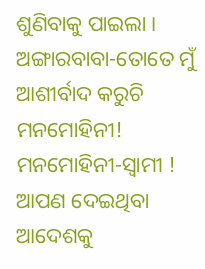ଶୁଣିବାକୁ ପାଇଲା ।
ଅଙ୍ଗାରବାବା-ତୋତେ ମୁଁ ଆଶୀର୍ବାଦ କରୁଚି ମନମୋହିନୀ!
ମନମୋହିନୀ-ସ୍ୱାମୀ ! ଆପଣ ଦେଇଥିବା ଆଦେଶକୁ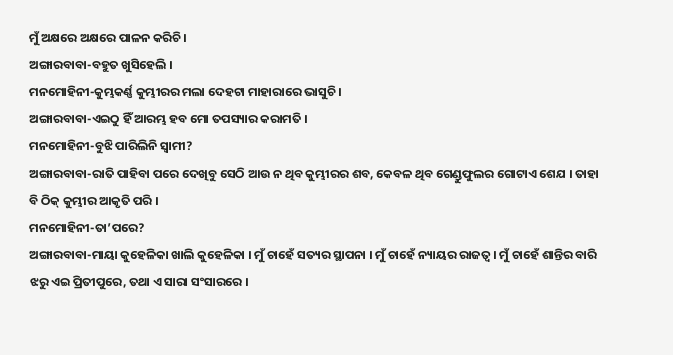ମୁଁ ଅକ୍ଷରେ ଅକ୍ଷରେ ପାଳନ କରିଚି ।
ଅଙ୍ଗାରବାବା-ବହୁତ ଖୁସିହେଲି ।
ମନମୋହିନୀ-କୁମ୍ଭକର୍ଣ୍ଣ କୁମ୍ଭୀରର ମଲା ଦେହଟା ମାହାରାରେ ଭାସୁଚି ।
ଅଙ୍ଗାରବାବା-ଏଇଠୁ ହିଁ ଆରମ୍ଭ ହବ ମୋ ତପସ୍ୟାର କରାମତି ।
ମନମୋହିନୀ-ବୁଝି ପାରିଲିନି ସ୍ୱାମୀ?
ଅଙ୍ଗାରବାବା-ରାତି ପାହିବା ପରେ ଦେଖିବୁ ସେଠି ଆଉ ନ ଥିବ କୁମ୍ଭୀରର ଶବ, କେବଳ ଥିବ ଗେଣ୍ଡୁଫୁଲର ଗୋଟାଏ ଶେଯ । ତାହା ବି ଠିକ୍ କୁମ୍ଭୀର ଆକୃତି ପରି ।
ମନମୋହିନୀ-ତା’ପରେ?
ଅଙ୍ଗାରବାବା-ମାୟା କୁହେଳିକା ଖାଲି କୁହେଳିକା । ମୁଁ ଚାହେଁ ସତ୍ୟର ସ୍ଥାପନା । ମୁଁ ଚାହେଁ ନ୍ୟାୟର ରାଜତ୍ୱ । ମୁଁ ଚାହେଁ ଶାନ୍ତିର ବାରି ଝରୁ ଏଇ ପ୍ରିତୀପୁରେ, ତଥା ଏ ସାରା ସଂସାରରେ ।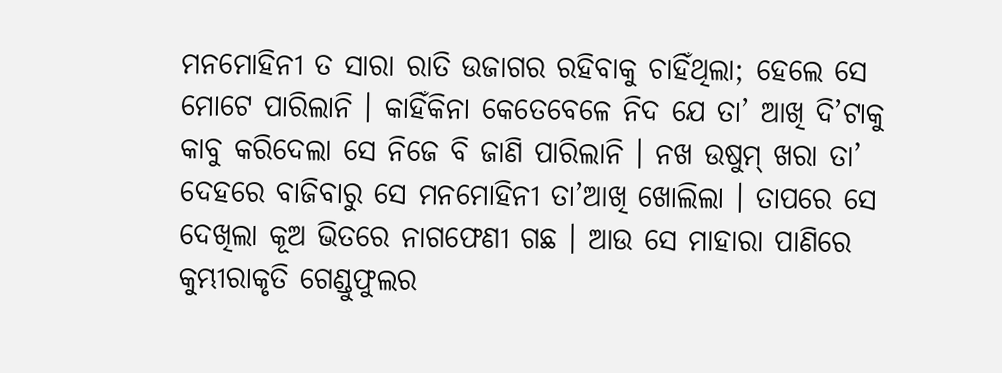ମନମୋହିନୀ ତ ସାରା ରାତି ଉଜାଗର ରହିବାକୁ ଚାହିଁଥିଲା; ହେଲେ ସେ ମୋଟେ ପାରିଲାନି । କାହିଁକିନା କେତେବେଳେ ନିଦ ଯେ ତା’ ଆଖି ଦି’ଟାକୁ କାବୁ କରିଦେଲା ସେ ନିଜେ ବି ଜାଣି ପାରିଲାନି । ନଖ ଉଷୁମ୍ ଖରା ତା’ ଦେହରେ ବାଜିବାରୁ ସେ ମନମୋହିନୀ ତା’ଆଖି ଖୋଲିଲା । ତାପରେ ସେ ଦେଖିଲା କୂଅ ଭିତରେ ନାଗଫେଣୀ ଗଛ । ଆଉ ସେ ମାହାରା ପାଣିରେ କୁମ୍ଭୀରାକୃତି ଗେଣ୍ଡୁଫୁଲର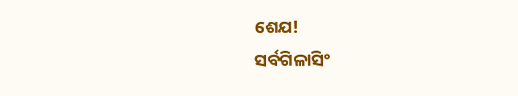ଶେଯ!
ସର୍ବଗିଳାସିଂ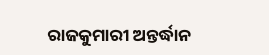ରାଜକୁମାରୀ ଅନ୍ତର୍ଦ୍ଧାନ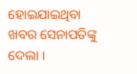ହୋଇଯାଇଥିବା ଖବର ସେନାପତିଙ୍କୁ ଦେଲା ।